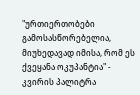"ურთიერთობები გამოსასწორებელია, მიუხედავად იმისა, რომ ეს ქვეყანა ოკუპანტია" - კვირის პალიტრა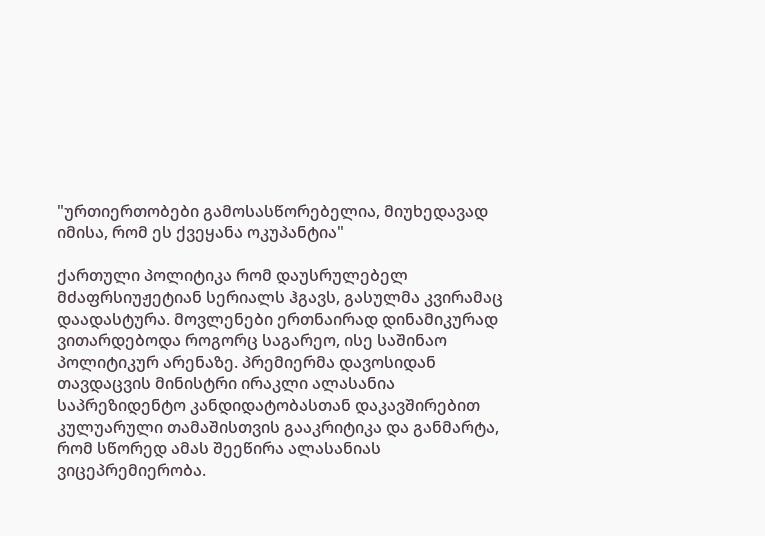"ურთიერთობები გამოსასწორებელია, მიუხედავად იმისა, რომ ეს ქვეყანა ოკუპანტია"

ქართული პოლიტიკა რომ დაუსრულებელ მძაფრსიუჟეტიან სერიალს ჰგავს, გასულმა კვირამაც დაადასტურა. მოვლენები ერთნაირად დინამიკურად ვითარდებოდა როგორც საგარეო, ისე საშინაო პოლიტიკურ არენაზე. პრემიერმა დავოსიდან  თავდაცვის მინისტრი ირაკლი ალასანია საპრეზიდენტო კანდიდატობასთან დაკავშირებით კულუარული თამაშისთვის გააკრიტიკა და განმარტა, რომ სწორედ ამას შეეწირა ალასანიას ვიცეპრემიერობა.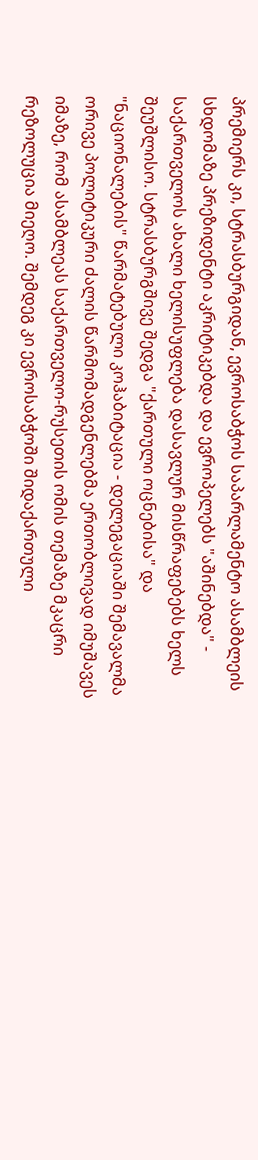პრემიერს კი, სტრასბურგიდან, ევროსაბჭოს საპარლამენტო ასამბლეის სხდომაზე პრეზიდენტი აკრიტიკებდა და ევროპელებს "აშინებდა" - საქართველოს ახალი ხელისუფლება დასავლურ მისწრაფებებს ხელს შეუშლისო. სტრასბურგშივე შედგა "ქართული ოცნებისა" და "ნაციონალების" წარმატებული კოჰაბიტაცია - დელეგაციაში შემავალმა ორივე პოლიტიკური ძალის წარმომადგენლებმა ერთობლივად იმუშავეს იმაზე, რომ ასამბლეას საქართველო-რუსეთის ომის თემაზე მკაცრი რეზოლუცია მიეღო. შემდეგ კი ევროსაბჭოში შიდაქართული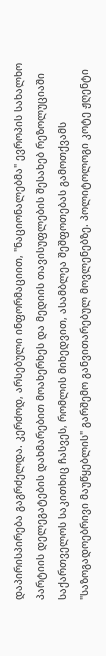დაპირისპირება გაგრძელდა. კერძოდ, არსებული ინფორმაციით, "ნაციონალებმა" ევროპის სახალხო პარტიის დელეგატების დახმარებით მოახერხეს და მედიის თავისუფლების შესახებ რეზოლუციაში საქართველოს საკითხიც ჩასვეს, რომლის მიხედვით, ასამბლეა შეშფოთებას გამოთქვამს "საზოგადოებრივი მაუწყებლის" გარშემო განვითარებულ მოვლენებზე. პოლიტოლოგი კოტე ჟღენტი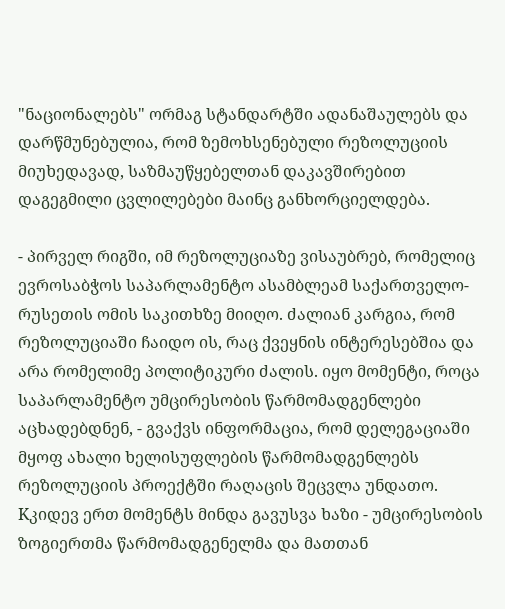"ნაციონალებს" ორმაგ სტანდარტში ადანაშაულებს და დარწმუნებულია, რომ ზემოხსენებული რეზოლუციის მიუხედავად, საზმაუწყებელთან დაკავშირებით დაგეგმილი ცვლილებები მაინც განხორციელდება.

- პირველ რიგში, იმ რეზოლუციაზე ვისაუბრებ, რომელიც ევროსაბჭოს საპარლამენტო ასამბლეამ საქართველო-რუსეთის ომის საკითხზე მიიღო. ძალიან კარგია, რომ რეზოლუციაში ჩაიდო ის, რაც ქვეყნის ინტერესებშია და არა რომელიმე პოლიტიკური ძალის. იყო მომენტი, როცა საპარლამენტო უმცირესობის წარმომადგენლები აცხადებდნენ, - გვაქვს ინფორმაცია, რომ დელეგაციაში მყოფ ახალი ხელისუფლების წარმომადგენლებს რეზოლუციის პროექტში რაღაცის შეცვლა უნდათო. Kკიდევ ერთ მომენტს მინდა გავუსვა ხაზი - უმცირესობის ზოგიერთმა წარმომადგენელმა და მათთან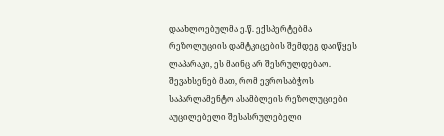დაახლოებულმა ე.წ. ექსპერტებმა  რეზოლუციის დამტკიცების შემდეგ დაიწყეს ლაპარაკი, ეს მაინც არ შესრულდებაო. შევახსენებ მათ, რომ ევროსაბჭოს საპარლამენტო ასამბლეის რეზოლუციები აუცილებელი შესასრულებელი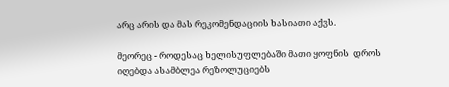არც არის და მას რეკომენდაციის ხასიათი აქვს.

მეორეც - როდესაც ხელისუფლებაში მათი ყოფნის  დროს იღებდა ასამბლეა რეზოლუციებს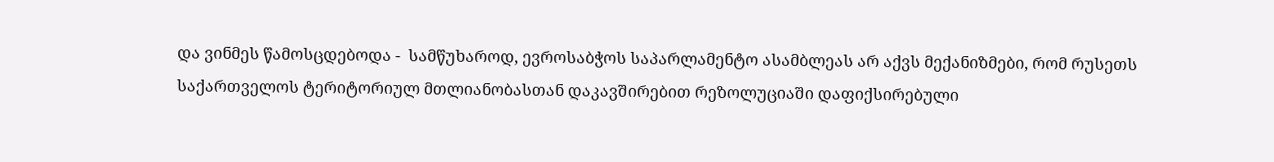და ვინმეს წამოსცდებოდა -  სამწუხაროდ, ევროსაბჭოს საპარლამენტო ასამბლეას არ აქვს მექანიზმები, რომ რუსეთს საქართველოს ტერიტორიულ მთლიანობასთან დაკავშირებით რეზოლუციაში დაფიქსირებული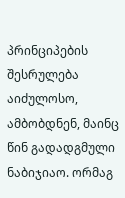პრინციპების შესრულება აიძულოსო, ამბობდნენ, მაინც წინ გადადგმული ნაბიჯიაო. ორმაგ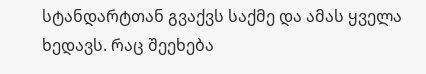სტანდარტთან გვაქვს საქმე და ამას ყველა ხედავს. რაც შეეხება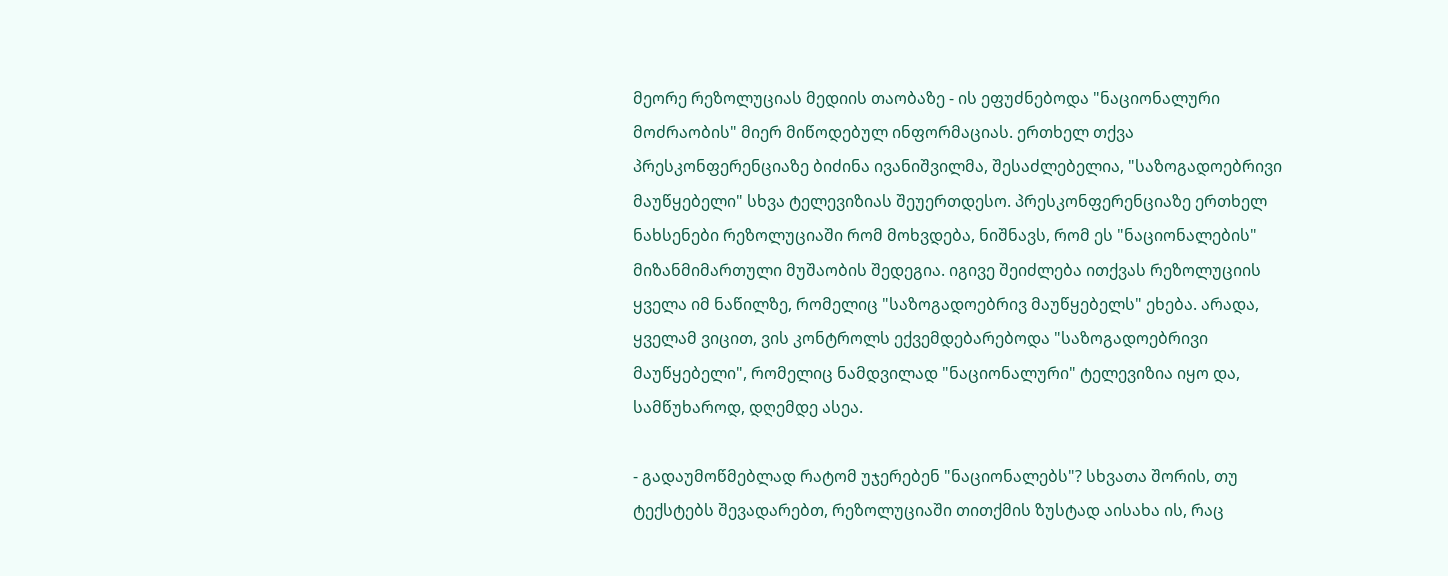მეორე რეზოლუციას მედიის თაობაზე - ის ეფუძნებოდა "ნაციონალური მოძრაობის" მიერ მიწოდებულ ინფორმაციას. ერთხელ თქვა პრესკონფერენციაზე ბიძინა ივანიშვილმა, შესაძლებელია, "საზოგადოებრივი მაუწყებელი" სხვა ტელევიზიას შეუერთდესო. პრესკონფერენციაზე ერთხელ ნახსენები რეზოლუციაში რომ მოხვდება, ნიშნავს, რომ ეს "ნაციონალების" მიზანმიმართული მუშაობის შედეგია. იგივე შეიძლება ითქვას რეზოლუციის ყველა იმ ნაწილზე, რომელიც "საზოგადოებრივ მაუწყებელს" ეხება. არადა, ყველამ ვიცით, ვის კონტროლს ექვემდებარებოდა "საზოგადოებრივი მაუწყებელი", რომელიც ნამდვილად "ნაციონალური" ტელევიზია იყო და, სამწუხაროდ, დღემდე ასეა.

- გადაუმოწმებლად რატომ უჯერებენ "ნაციონალებს"? სხვათა შორის, თუ ტექსტებს შევადარებთ, რეზოლუციაში თითქმის ზუსტად აისახა ის, რაც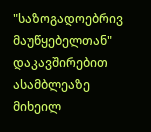"საზოგადოებრივ მაუწყებელთან" დაკავშირებით ასამბლეაზე მიხეილ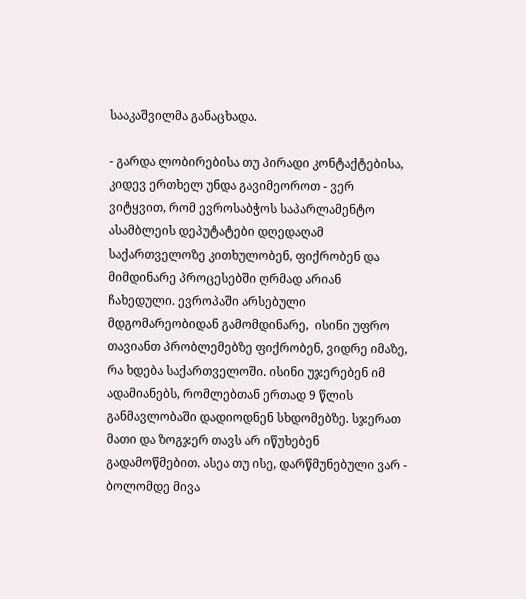სააკაშვილმა განაცხადა.

- გარდა ლობირებისა თუ პირადი კონტაქტებისა, კიდევ ერთხელ უნდა გავიმეოროთ - ვერ ვიტყვით, რომ ევროსაბჭოს საპარლამენტო ასამბლეის დეპუტატები დღედაღამ საქართველოზე კითხულობენ, ფიქრობენ და მიმდინარე პროცესებში ღრმად არიან ჩახედული. ევროპაში არსებული მდგომარეობიდან გამომდინარე,  ისინი უფრო თავიანთ პრობლემებზე ფიქრობენ, ვიდრე იმაზე, რა ხდება საქართველოში. ისინი უჯერებენ იმ ადამიანებს, რომლებთან ერთად 9 წლის განმავლობაში დადიოდნენ სხდომებზე. სჯერათ მათი და ზოგჯერ თავს არ იწუხებენ გადამოწმებით. ასეა თუ ისე, დარწმუნებული ვარ - ბოლომდე მივა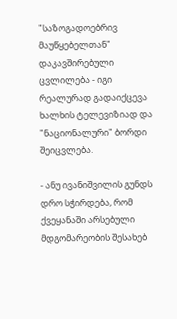"საზოგადოებრივ მაუწყებელთან" დაკავშირებული ცვლილება - იგი რეალურად გადაიქცევა ხალხის ტელევიზიად და "ნაციონალური" ბორდი შეიცვლება.

- ანუ ივანიშვილის გუნდს დრო სჭირდება, რომ ქვეყანაში არსებული მდგომარეობის შესახებ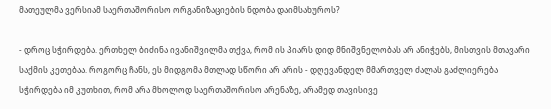მათეულმა ვერსიამ საერთაშორისო ორგანიზაციების ნდობა დაიმსახუროს?

- დროც სჭირდება. ერთხელ ბიძინა ივანიშვილმა თქვა, რომ ის პიარს დიდ მნიშვნელობას არ ანიჭებს, მისთვის მთავარი საქმის კეთებაა. როგორც ჩანს, ეს მიდგომა მთლად სწორი არ არის - დღევანდელ მმართველ ძალას გაძლიერება სჭირდება იმ კუთხით, რომ არა მხოლოდ საერთაშორისო არენაზე, არამედ თავისივე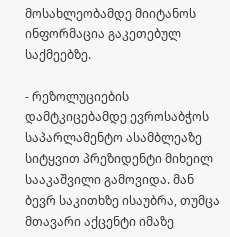მოსახლეობამდე მიიტანოს ინფორმაცია გაკეთებულ საქმეებზე.

- რეზოლუციების დამტკიცებამდე ევროსაბჭოს საპარლამენტო ასამბლეაზე სიტყვით პრეზიდენტი მიხეილ სააკაშვილი გამოვიდა. მან ბევრ საკითხზე ისაუბრა, თუმცა მთავარი აქცენტი იმაზე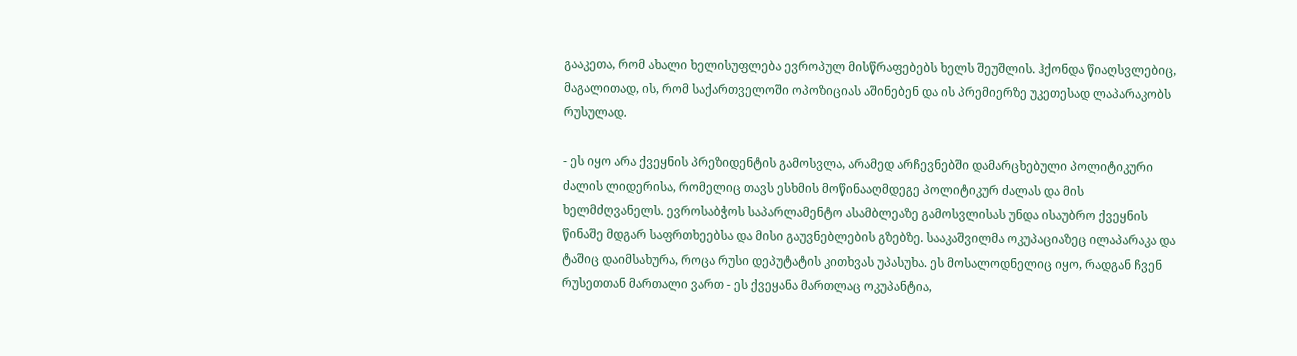გააკეთა, რომ ახალი ხელისუფლება ევროპულ მისწრაფებებს ხელს შეუშლის. ჰქონდა წიაღსვლებიც, მაგალითად, ის, რომ საქართველოში ოპოზიციას აშინებენ და ის პრემიერზე უკეთესად ლაპარაკობს რუსულად.

- ეს იყო არა ქვეყნის პრეზიდენტის გამოსვლა, არამედ არჩევნებში დამარცხებული პოლიტიკური ძალის ლიდერისა, რომელიც თავს ესხმის მოწინააღმდეგე პოლიტიკურ ძალას და მის ხელმძღვანელს. ევროსაბჭოს საპარლამენტო ასამბლეაზე გამოსვლისას უნდა ისაუბრო ქვეყნის წინაშე მდგარ საფრთხეებსა და მისი გაუვნებლების გზებზე. სააკაშვილმა ოკუპაციაზეც ილაპარაკა და ტაშიც დაიმსახურა, როცა რუსი დეპუტატის კითხვას უპასუხა. ეს მოსალოდნელიც იყო, რადგან ჩვენ რუსეთთან მართალი ვართ - ეს ქვეყანა მართლაც ოკუპანტია,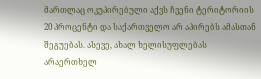მართლაც ოკუპირებული აქვს ჩვენი ტერიტორიის 20 პროცენტი და საქართველო არ აპირებს ამასთან შეგუებას. ასევე, ახალ ხელისუფლებას არაერთხელ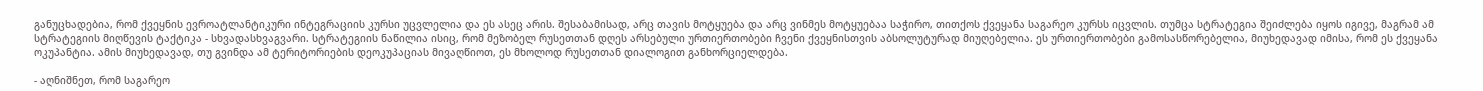განუცხადებია, რომ ქვეყნის ევროატლანტიკური ინტეგრაციის კურსი უცვლელია და ეს ასეც არის. შესაბამისად, არც თავის მოტყუება და არც ვინმეს მოტყუებაა საჭირო, თითქოს ქვეყანა საგარეო კურსს იცვლის. თუმცა სტრატეგია შეიძლება იყოს იგივე, მაგრამ ამ სტრატეგიის მიღწევის ტაქტიკა - სხვადასხვაგვარი. სტრატეგიის ნაწილია ისიც, რომ მეზობელ რუსეთთან დღეს არსებული ურთიერთობები ჩვენი ქვეყნისთვის აბსოლუტურად მიუღებელია. ეს ურთიერთობები გამოსასწორებელია, მიუხედავად იმისა, რომ ეს ქვეყანა ოკუპანტია. ამის მიუხედავად, თუ გვინდა ამ ტერიტორიების დეოკუპაციას მივაღწიოთ, ეს მხოლოდ რუსეთთან დიალოგით განხორციელდება.

- აღნიშნეთ, რომ საგარეო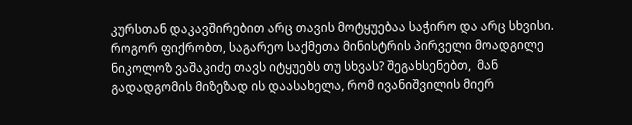კურსთან დაკავშირებით არც თავის მოტყუებაა საჭირო და არც სხვისი. როგორ ფიქრობთ, საგარეო საქმეთა მინისტრის პირველი მოადგილე ნიკოლოზ ვაშაკიძე თავს იტყუებს თუ სხვას? შეგახსენებთ,  მან გადადგომის მიზეზად ის დაასახელა, რომ ივანიშვილის მიერ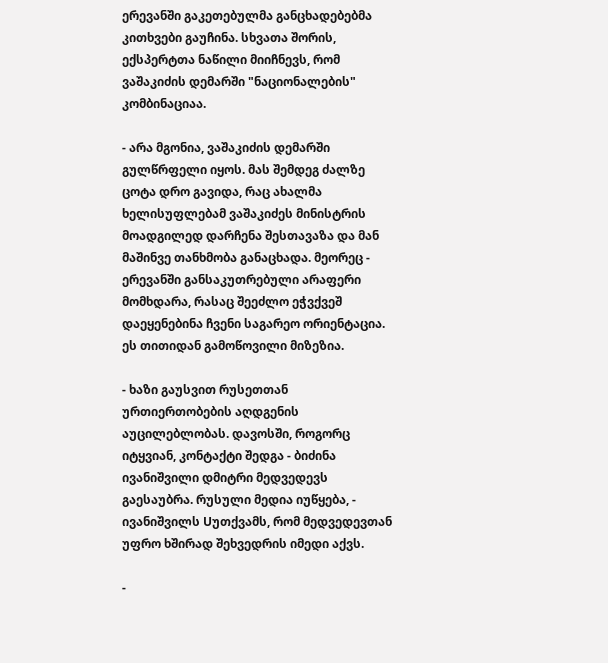ერევანში გაკეთებულმა განცხადებებმა კითხვები გაუჩინა. სხვათა შორის, ექსპერტთა ნაწილი მიიჩნევს, რომ ვაშაკიძის დემარში "ნაციონალების" კომბინაციაა.

- არა მგონია, ვაშაკიძის დემარში გულწრფელი იყოს. მას შემდეგ ძალზე ცოტა დრო გავიდა, რაც ახალმა ხელისუფლებამ ვაშაკიძეს მინისტრის მოადგილედ დარჩენა შესთავაზა და მან მაშინვე თანხმობა განაცხადა. მეორეც - ერევანში განსაკუთრებული არაფერი მომხდარა, რასაც შეეძლო ეჭვქვეშ დაეყენებინა ჩვენი საგარეო ორიენტაცია. ეს თითიდან გამოწოვილი მიზეზია.

- ხაზი გაუსვით რუსეთთან ურთიერთობების აღდგენის აუცილებლობას. დავოსში, როგორც იტყვიან, კონტაქტი შედგა - ბიძინა ივანიშვილი დმიტრი მედვედევს გაესაუბრა. რუსული მედია იუწყება, - ივანიშვილს Uუთქვამს, რომ მედვედევთან უფრო ხშირად შეხვედრის იმედი აქვს.

-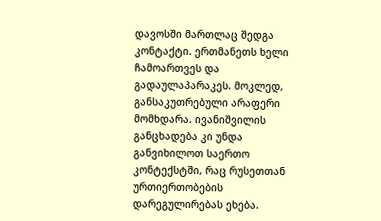დავოსში მართლაც შედგა კონტაქტი. ერთმანეთს ხელი ჩამოართვეს და გადაულაპარაკეს. მოკლედ, განსაკუთრებული არაფერი მომხდარა. ივანიშვილის განცხადება კი უნდა განვიხილოთ საერთო კონტექსტში, რაც რუსეთთან ურთიერთობების დარეგულირებას ეხება.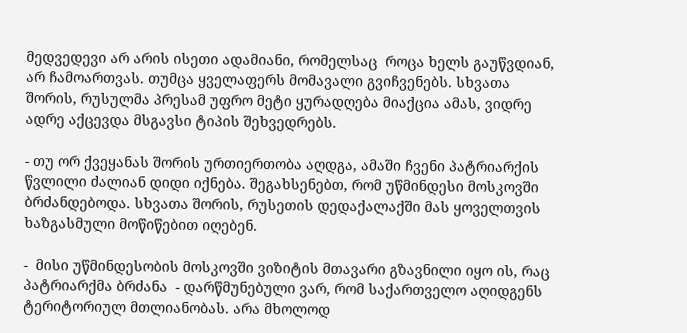მედვედევი არ არის ისეთი ადამიანი, რომელსაც  როცა ხელს გაუწვდიან, არ ჩამოართვას. თუმცა ყველაფერს მომავალი გვიჩვენებს. სხვათა შორის, რუსულმა პრესამ უფრო მეტი ყურადღება მიაქცია ამას, ვიდრე ადრე აქცევდა მსგავსი ტიპის შეხვედრებს.

- თუ ორ ქვეყანას შორის ურთიერთობა აღდგა, ამაში ჩვენი პატრიარქის წვლილი ძალიან დიდი იქნება. შეგახსენებთ, რომ უწმინდესი მოსკოვში ბრძანდებოდა. სხვათა შორის, რუსეთის დედაქალაქში მას ყოველთვის ხაზგასმული მოწიწებით იღებენ.

-  მისი უწმინდესობის მოსკოვში ვიზიტის მთავარი გზავნილი იყო ის, რაც პატრიარქმა ბრძანა  - დარწმუნებული ვარ, რომ საქართველო აღიდგენს ტერიტორიულ მთლიანობას. არა მხოლოდ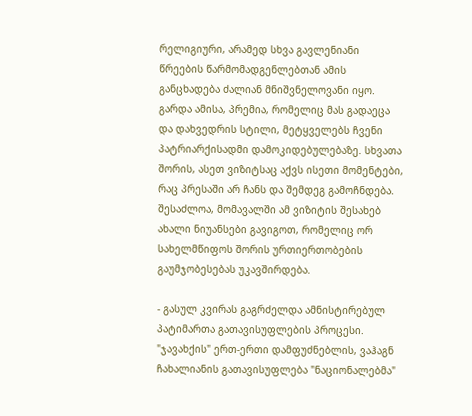რელიგიური, არამედ სხვა გავლენიანი წრეების წარმომადგენლებთან ამის განცხადება ძალიან მნიშვნელოვანი იყო. გარდა ამისა, პრემია, რომელიც მას გადაეცა და დახვედრის სტილი, მეტყველებს ჩვენი პატრიარქისადმი დამოკიდებულებაზე. სხვათა შორის, ასეთ ვიზიტსაც აქვს ისეთი მომენტები, რაც პრესაში არ ჩანს და შემდეგ გამოჩნდება. შესაძლოა, მომავალში ამ ვიზიტის შესახებ ახალი ნიუანსები გავიგოთ, რომელიც ორ სახელმწიფოს შორის ურთიერთობების გაუმჯობესებას უკავშირდება.

- გასულ კვირას გაგრძელდა ამნისტირებულ პატიმართა გათავისუფლების პროცესი. "ჯავახქის" ერთ-ერთი დამფუძნებლის, ვაჰაგნ ჩახალიანის გათავისუფლება "ნაციონალებმა"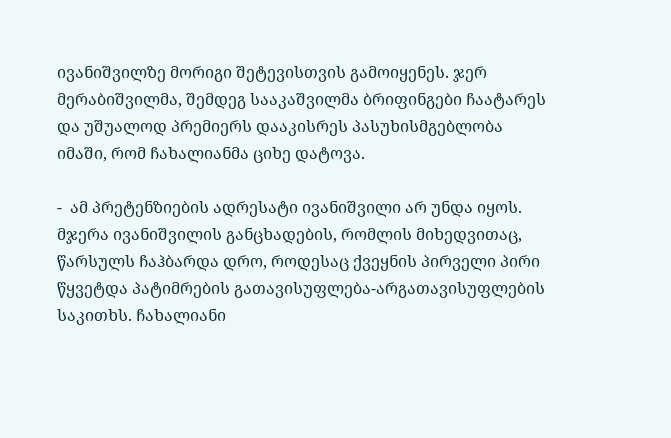ივანიშვილზე მორიგი შეტევისთვის გამოიყენეს. ჯერ მერაბიშვილმა, შემდეგ სააკაშვილმა ბრიფინგები ჩაატარეს და უშუალოდ პრემიერს დააკისრეს პასუხისმგებლობა იმაში, რომ ჩახალიანმა ციხე დატოვა.

-  ამ პრეტენზიების ადრესატი ივანიშვილი არ უნდა იყოს. მჯერა ივანიშვილის განცხადების, რომლის მიხედვითაც, წარსულს ჩაჰბარდა დრო, როდესაც ქვეყნის პირველი პირი წყვეტდა პატიმრების გათავისუფლება-არგათავისუფლების საკითხს. ჩახალიანი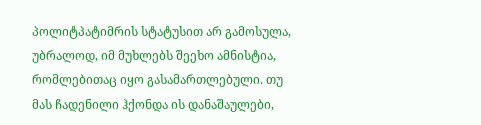პოლიტპატიმრის სტატუსით არ გამოსულა, უბრალოდ, იმ მუხლებს შეეხო ამნისტია, რომლებითაც იყო გასამართლებული. თუ მას ჩადენილი ჰქონდა ის დანაშაულები,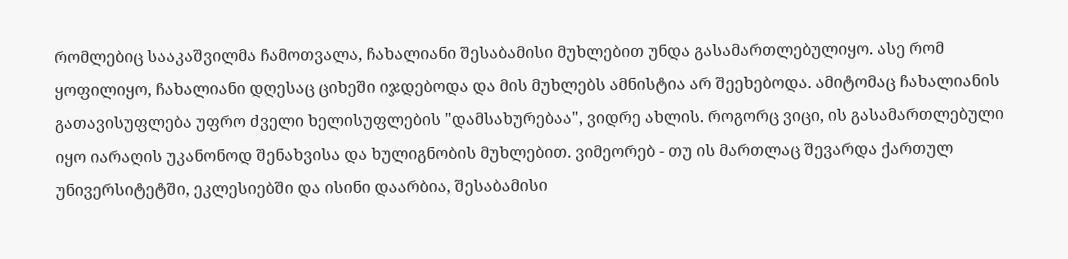რომლებიც სააკაშვილმა ჩამოთვალა, ჩახალიანი შესაბამისი მუხლებით უნდა გასამართლებულიყო. ასე რომ ყოფილიყო, ჩახალიანი დღესაც ციხეში იჯდებოდა და მის მუხლებს ამნისტია არ შეეხებოდა. ამიტომაც ჩახალიანის გათავისუფლება უფრო ძველი ხელისუფლების "დამსახურებაა", ვიდრე ახლის. როგორც ვიცი, ის გასამართლებული იყო იარაღის უკანონოდ შენახვისა და ხულიგნობის მუხლებით. ვიმეორებ - თუ ის მართლაც შევარდა ქართულ უნივერსიტეტში, ეკლესიებში და ისინი დაარბია, შესაბამისი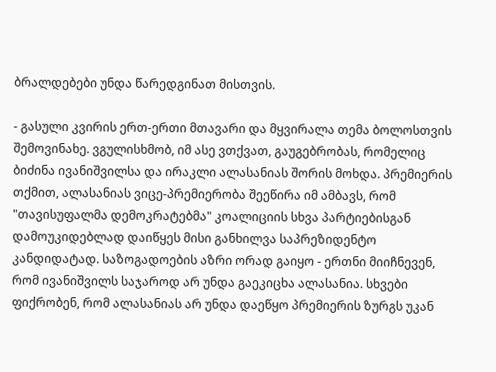ბრალდებები უნდა წარედგინათ მისთვის.

- გასული კვირის ერთ-ერთი მთავარი და მყვირალა თემა ბოლოსთვის შემოვინახე. ვგულისხმობ, იმ ასე ვთქვათ, გაუგებრობას, რომელიც ბიძინა ივანიშვილსა და ირაკლი ალასანიას შორის მოხდა. პრემიერის თქმით, ალასანიას ვიცე-პრემიერობა შეეწირა იმ ამბავს, რომ "თავისუფალმა დემოკრატებმა" კოალიციის სხვა პარტიებისგან დამოუკიდებლად დაიწყეს მისი განხილვა საპრეზიდენტო კანდიდატად. საზოგადოების აზრი ორად გაიყო - ერთნი მიიჩნევენ, რომ ივანიშვილს საჯაროდ არ უნდა გაეკიცხა ალასანია. სხვები ფიქრობენ, რომ ალასანიას არ უნდა დაეწყო პრემიერის ზურგს უკან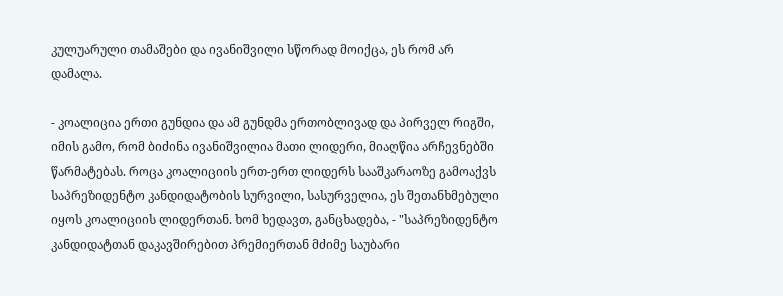კულუარული თამაშები და ივანიშვილი სწორად მოიქცა, ეს რომ არ დამალა.

- კოალიცია ერთი გუნდია და ამ გუნდმა ერთობლივად და პირველ რიგში, იმის გამო, რომ ბიძინა ივანიშვილია მათი ლიდერი, მიაღწია არჩევნებში წარმატებას. როცა კოალიციის ერთ-ერთ ლიდერს სააშკარაოზე გამოაქვს საპრეზიდენტო კანდიდატობის სურვილი, სასურველია, ეს შეთანხმებული იყოს კოალიციის ლიდერთან. ხომ ხედავთ, განცხადება, - "საპრეზიდენტო კანდიდატთან დაკავშირებით პრემიერთან მძიმე საუბარი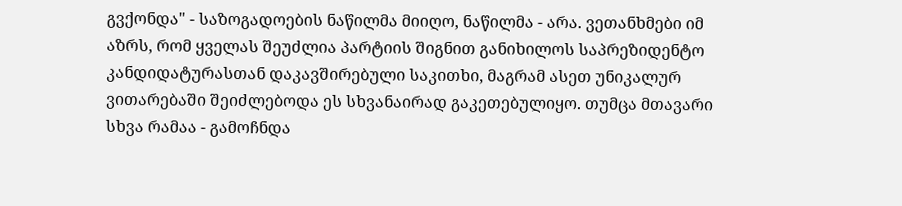გვქონდა" - საზოგადოების ნაწილმა მიიღო, ნაწილმა - არა. ვეთანხმები იმ აზრს, რომ ყველას შეუძლია პარტიის შიგნით განიხილოს საპრეზიდენტო კანდიდატურასთან დაკავშირებული საკითხი, მაგრამ ასეთ უნიკალურ ვითარებაში შეიძლებოდა ეს სხვანაირად გაკეთებულიყო. თუმცა მთავარი სხვა რამაა - გამოჩნდა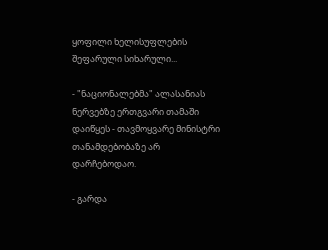ყოფილი ხელისუფლების შეფარული სიხარული...

- "ნაციონალებმა" ალასანიას ნერვებზე ერთგვარი თამაში დაიწყეს - თავმოყვარე მინისტრი თანამდებობაზე არ დარჩებოდაო.

- გარდა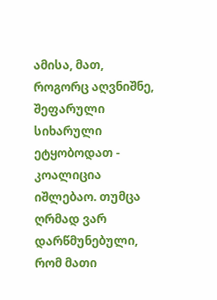ამისა, მათ, როგორც აღვნიშნე, შეფარული სიხარული ეტყობოდათ - კოალიცია იშლებაო. თუმცა ღრმად ვარ დარწმუნებული, რომ მათი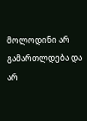მოლოდინი არ გამართლდება და არ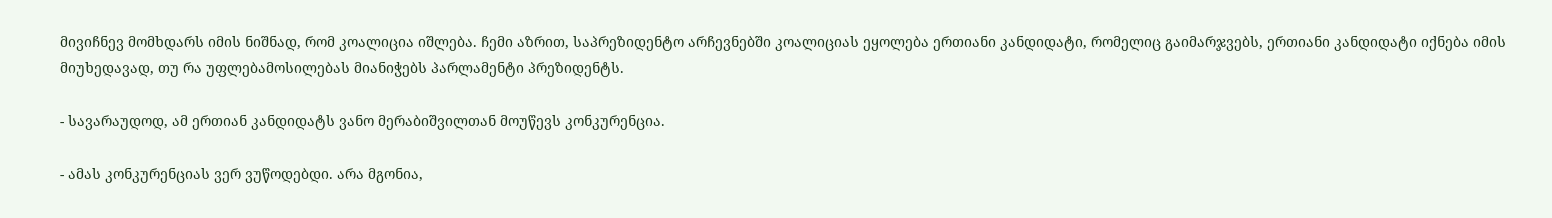მივიჩნევ მომხდარს იმის ნიშნად, რომ კოალიცია იშლება. ჩემი აზრით, საპრეზიდენტო არჩევნებში კოალიციას ეყოლება ერთიანი კანდიდატი, რომელიც გაიმარჯვებს, ერთიანი კანდიდატი იქნება იმის მიუხედავად, თუ რა უფლებამოსილებას მიანიჭებს პარლამენტი პრეზიდენტს.

- სავარაუდოდ, ამ ერთიან კანდიდატს ვანო მერაბიშვილთან მოუწევს კონკურენცია.

- ამას კონკურენციას ვერ ვუწოდებდი. არა მგონია,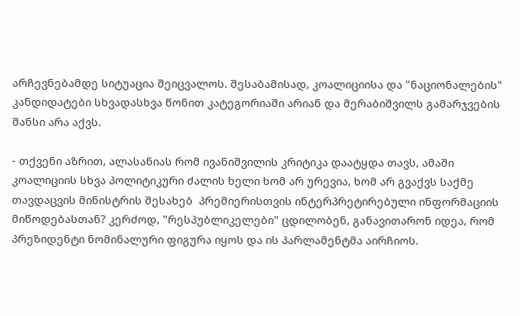არჩევნებამდე სიტუაცია შეიცვალოს. შესაბამისად, კოალიციისა და "ნაციონალების" კანდიდატები სხვადასხვა წონით კატეგორიაში არიან და მერაბიშვილს გამარჯვების შანსი არა აქვს.

- თქვენი აზრით, ალასანიას რომ ივანიშვილის კრიტიკა დაატყდა თავს, ამაში კოალიციის სხვა პოლიტიკური ძალის ხელი ხომ არ ურევია, ხომ არ გვაქვს საქმე თავდაცვის მინისტრის შესახებ  პრემიერისთვის ინტერპრეტირებული ინფორმაციის მიწოდებასთან? კერძოდ, "რესპუბლიკელები" ცდილობენ, განავითარონ იდეა, რომ პრეზიდენტი ნომინალური ფიგურა იყოს და ის პარლამენტმა აირჩიოს.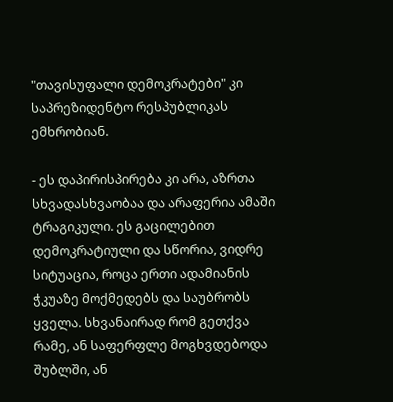"თავისუფალი დემოკრატები" კი საპრეზიდენტო რესპუბლიკას ემხრობიან.

- ეს დაპირისპირება კი არა, აზრთა სხვადასხვაობაა და არაფერია ამაში ტრაგიკული. ეს გაცილებით დემოკრატიული და სწორია, ვიდრე სიტუაცია, როცა ერთი ადამიანის ჭკუაზე მოქმედებს და საუბრობს ყველა. სხვანაირად რომ გეთქვა რამე, ან საფერფლე მოგხვდებოდა შუბლში, ან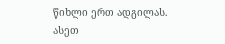წიხლი ერთ ადგილას. ასეთ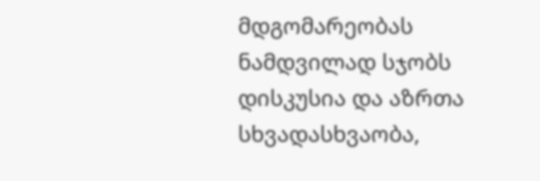მდგომარეობას ნამდვილად სჯობს დისკუსია და აზრთა სხვადასხვაობა,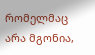რომელმაც არა მგონია,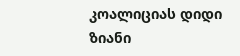კოალიციას დიდი ზიანი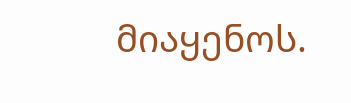მიაყენოს.